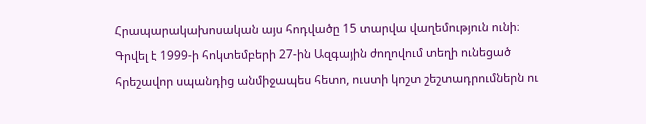Հրապարակախոսական այս հոդվածը 15 տարվա վաղեմություն ունի։ Գրվել է 1999-ի հոկտեմբերի 27-ին Ազգային ժողովում տեղի ունեցած հրեշավոր սպանդից անմիջապես հետո, ուստի կոշտ շեշտադրումներն ու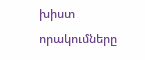խիստ որակումները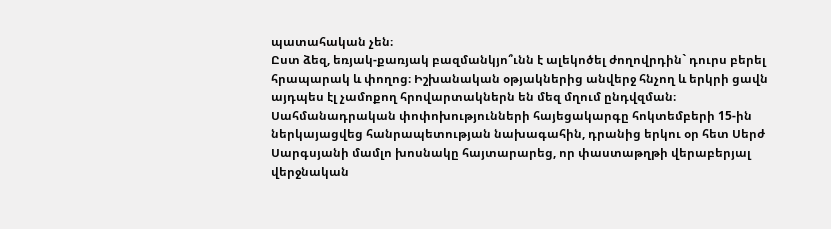պատահական չեն։
Ըստ ձեզ, եռյակ-քառյակ բազմանկյո՞ւնն է ալեկոծել ժողովրդին` դուրս բերել հրապարակ և փողոց։ Իշխանական օթյակներից անվերջ հնչող և երկրի ցավն այդպես էլ չամոքող հրովարտակներն են մեզ մղում ընդվզման։
Սահմանադրական փոփոխությունների հայեցակարգը հոկտեմբերի 15-ին ներկայացվեց հանրապետության նախագահին, դրանից երկու օր հետ Սերժ Սարգսյանի մամլո խոսնակը հայտարարեց, որ փաստաթղթի վերաբերյալ վերջնական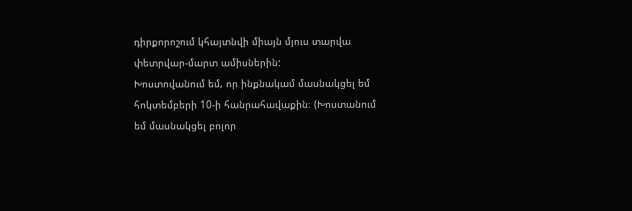դիրքորոշում կհայտնվի միայն մյուս տարվա փետրվար-մարտ ամիսներին:
Խոստովանում եմ, որ ինքնակամ մասնակցել եմ հոկտեմբերի 10-ի հանրահավաքին։ (Խոստանում եմ մասնակցել բոլոր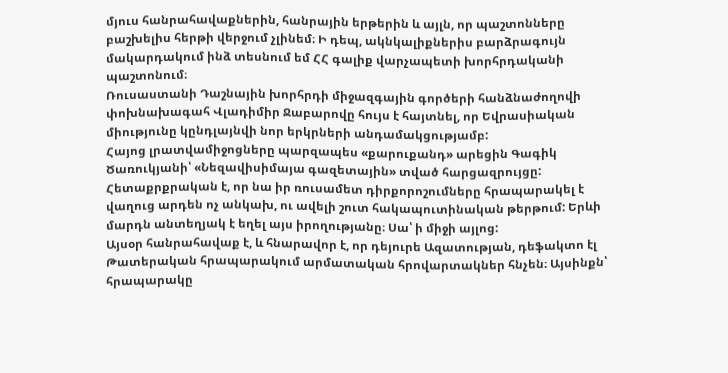մյուս հանրահավաքներին, հանրային երթերին և այլն, որ պաշտոնները բաշխելիս հերթի վերջում չլինեմ։ Ի դեպ, ակնկալիքներիս բարձրագույն մակարդակում ինձ տեսնում եմ ՀՀ գալիք վարչապետի խորհրդականի պաշտոնում։
Ռուսաստանի Դաշնային խորհրդի միջազգային գործերի հանձնաժողովի փոխնախագահ Վլադիմիր Ջաբարովը հույս է հայտնել, որ Եվրասիական միությունը կընդլայնվի նոր երկրների անդամակցությամբ:
Հայոց լրատվամիջոցները պարզապես «քարուքանդ» արեցին Գագիկ Ծառուկյանի՝ «Նեզավիսիմայա գազետային» տված հարցազրույցը: Հետաքրքրական է, որ նա իր ռուսամետ դիրքորոշումները հրապարակել է վաղուց արդեն ոչ անկախ, ու ավելի շուտ հակապուտինական թերթում: Երևի մարդն անտեղյակ է եղել այս իրողությանը։ Սա՝ ի միջի այլոց:
Այսօր հանրահավաք է, և հնարավոր է, որ դեյուրե Ազատության, դեֆակտո էլ Թատերական հրապարակում արմատական հրովարտակներ հնչեն։ Այսինքն՝ հրապարակը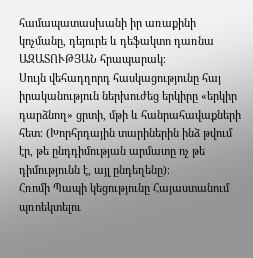համապատասխանի իր առաքինի կոչմանը, դեյուրե և դեֆակտո դառնա ԱԶԱՏՈՒԹՅԱՆ հրապարակ։
Սույն վեհադղորդ հասկացությունը հայ իրականություն ներխուժեց երկիրը «երկիր դարձնող» ցրտի, մթի և հանրահավաքների հետ։ (Խորհրդային տարիներին ինձ թվում էր, թե ընդդիմության արմատը ոչ թե դիմությունն է, այլ ընդեղենը)։
Հռոմի Պապի կեցությունը Հայաստանում պռոեկտելու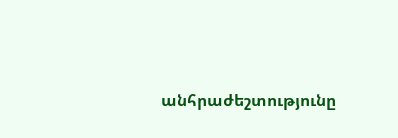անհրաժեշտությունը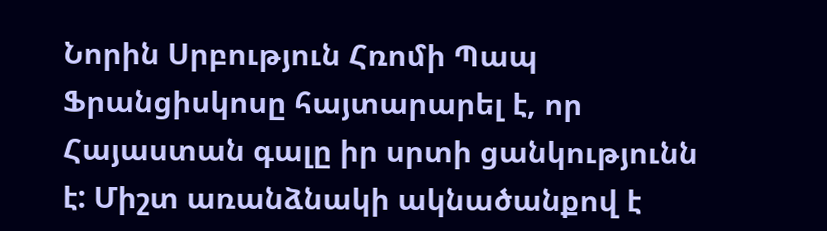Նորին Սրբություն Հռոմի Պապ Ֆրանցիսկոսը հայտարարել է, որ Հայաստան գալը իր սրտի ցանկությունն է: Միշտ առանձնակի ակնածանքով է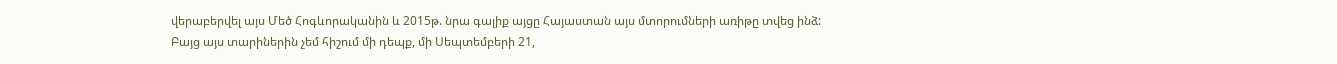վերաբերվել այս Մեծ Հոգևորականին և 2015թ. նրա գալիք այցը Հայաստան այս մտորումների առիթը տվեց ինձ:
Բայց այս տարիներին չեմ հիշում մի դեպք, մի Սեպտեմբերի 21,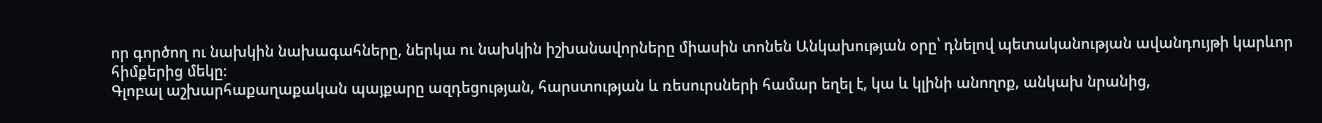որ գործող ու նախկին նախագահները, ներկա ու նախկին իշխանավորները միասին տոնեն Անկախության օրը՝ դնելով պետականության ավանդույթի կարևոր հիմքերից մեկը:
Գլոբալ աշխարհաքաղաքական պայքարը ազդեցության, հարստության և ռեսուրսների համար եղել է, կա և կլինի անողոք, անկախ նրանից,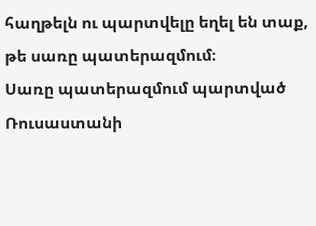հաղթելն ու պարտվելը եղել են տաք, թե սառը պատերազմում։
Սառը պատերազմում պարտված Ռուսաստանի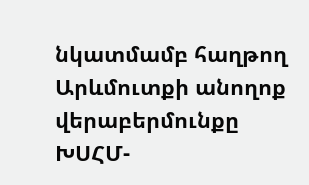նկատմամբ հաղթող Արևմուտքի անողոք վերաբերմունքը ԽՍՀՄ-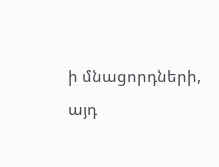ի մնացորդների, այդ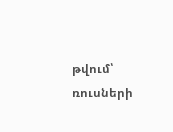թվում՝ ռուսների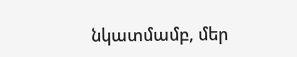նկատմամբ, մեր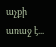աչքի առաջ է...